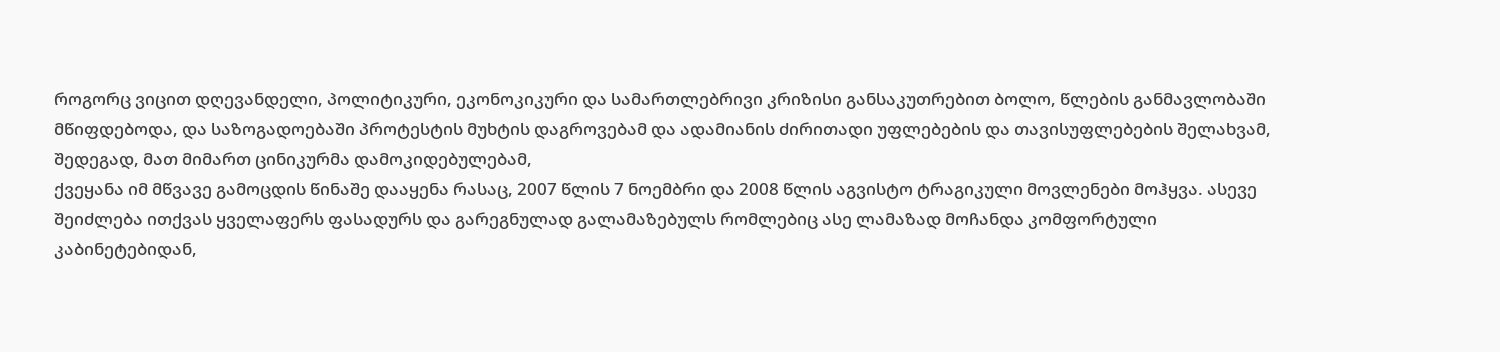როგორც ვიცით დღევანდელი, პოლიტიკური, ეკონოკიკური და სამართლებრივი კრიზისი განსაკუთრებით ბოლო, წლების განმავლობაში მწიფდებოდა, და საზოგადოებაში პროტესტის მუხტის დაგროვებამ და ადამიანის ძირითადი უფლებების და თავისუფლებების შელახვამ, შედეგად, მათ მიმართ ცინიკურმა დამოკიდებულებამ,
ქვეყანა იმ მწვავე გამოცდის წინაშე დააყენა რასაც, 2007 წლის 7 ნოემბრი და 2008 წლის აგვისტო ტრაგიკული მოვლენები მოჰყვა. ასევე შეიძლება ითქვას ყველაფერს ფასადურს და გარეგნულად გალამაზებულს რომლებიც ასე ლამაზად მოჩანდა კომფორტული კაბინეტებიდან,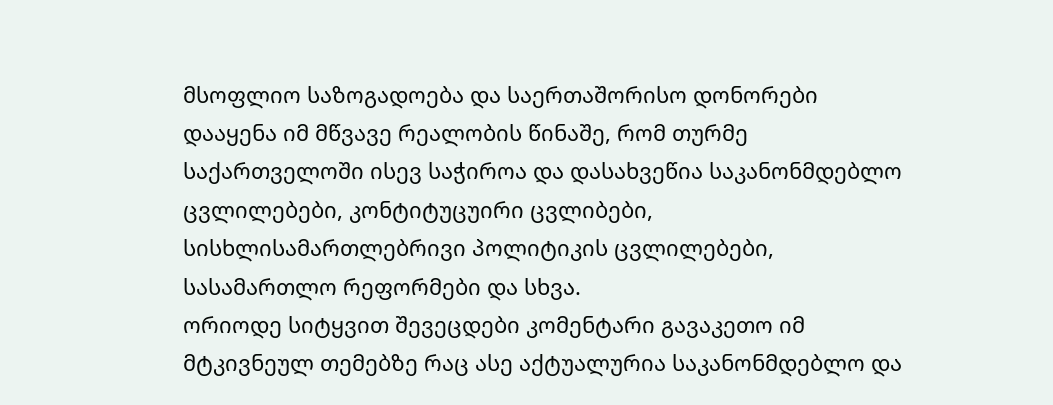მსოფლიო საზოგადოება და საერთაშორისო დონორები დააყენა იმ მწვავე რეალობის წინაშე, რომ თურმე საქართველოში ისევ საჭიროა და დასახვეწია საკანონმდებლო ცვლილებები, კონტიტუცუირი ცვლიბები, სისხლისამართლებრივი პოლიტიკის ცვლილებები, სასამართლო რეფორმები და სხვა.
ორიოდე სიტყვით შევეცდები კომენტარი გავაკეთო იმ მტკივნეულ თემებზე რაც ასე აქტუალურია საკანონმდებლო და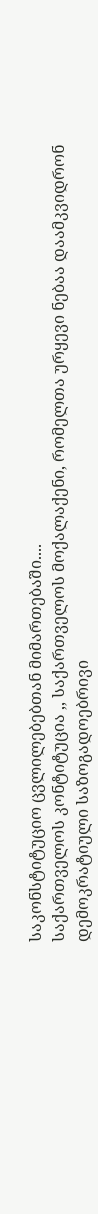საკონსტიტუციო ცვლილებებთან მიმართებაში....
საქართველოს კონტიტუცია ,, საქართველოს მოქალაქენი, რომელთა ურყევი ნებაა დაამკვიდრონ დემოკრატიული საზოგადოებრივი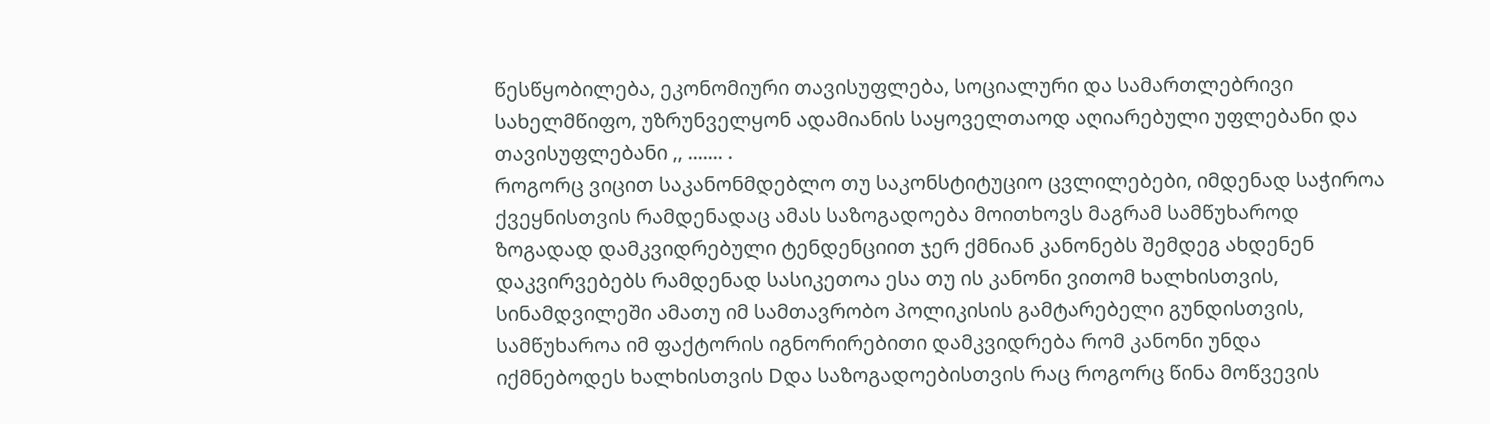წესწყობილება, ეკონომიური თავისუფლება, სოციალური და სამართლებრივი სახელმწიფო, უზრუნველყონ ადამიანის საყოველთაოდ აღიარებული უფლებანი და თავისუფლებანი ,, ....... .
როგორც ვიცით საკანონმდებლო თუ საკონსტიტუციო ცვლილებები, იმდენად საჭიროა ქვეყნისთვის რამდენადაც ამას საზოგადოება მოითხოვს მაგრამ სამწუხაროდ ზოგადად დამკვიდრებული ტენდენციით ჯერ ქმნიან კანონებს შემდეგ ახდენენ დაკვირვებებს რამდენად სასიკეთოა ესა თუ ის კანონი ვითომ ხალხისთვის, სინამდვილეში ამათუ იმ სამთავრობო პოლიკისის გამტარებელი გუნდისთვის, სამწუხაროა იმ ფაქტორის იგნორირებითი დამკვიდრება რომ კანონი უნდა იქმნებოდეს ხალხისთვის Dდა საზოგადოებისთვის რაც როგორც წინა მოწვევის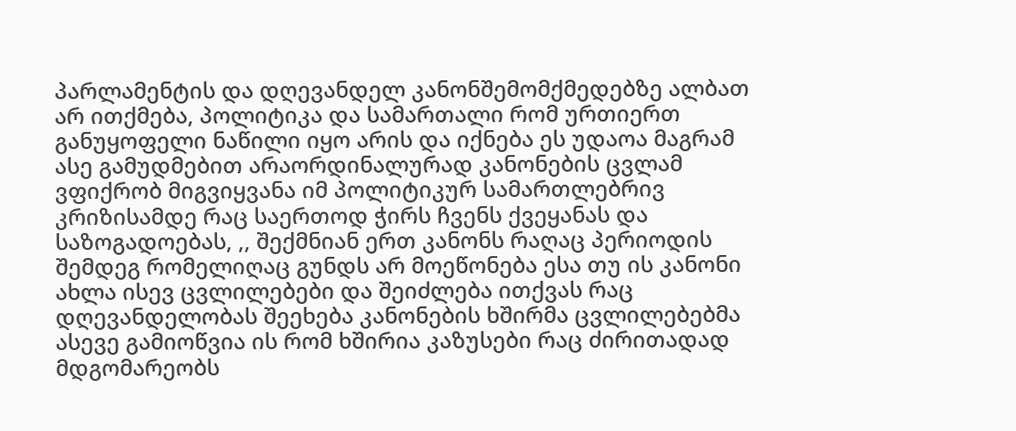პარლამენტის და დღევანდელ კანონშემომქმედებზე ალბათ არ ითქმება, პოლიტიკა და სამართალი რომ ურთიერთ განუყოფელი ნაწილი იყო არის და იქნება ეს უდაოა მაგრამ ასე გამუდმებით არაორდინალურად კანონების ცვლამ ვფიქრობ მიგვიყვანა იმ პოლიტიკურ სამართლებრივ კრიზისამდე რაც საერთოდ ჭირს ჩვენს ქვეყანას და საზოგადოებას, ,, შექმნიან ერთ კანონს რაღაც პერიოდის შემდეგ რომელიღაც გუნდს არ მოეწონება ესა თუ ის კანონი ახლა ისევ ცვლილებები და შეიძლება ითქვას რაც დღევანდელობას შეეხება კანონების ხშირმა ცვლილებებმა ასევე გამიოწვია ის რომ ხშირია კაზუსები რაც ძირითადად მდგომარეობს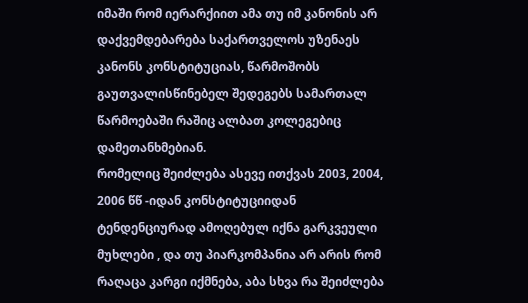იმაში რომ იერარქიით ამა თუ იმ კანონის არ დაქვემდებარება საქართველოს უზენაეს კანონს კონსტიტუციას, წარმოშობს გაუთვალისწინებელ შედეგებს სამართალ წარმოებაში რაშიც ალბათ კოლეგებიც დამეთანხმებიან.
რომელიც შეიძლება ასევე ითქვას 2003, 2004, 2006 წწ -იდან კონსტიტუციიდან ტენდენციურად ამოღებულ იქნა გარკვეული მუხლები , და თუ პიარკომპანია არ არის რომ რაღაცა კარგი იქმნება, აბა სხვა რა შეიძლება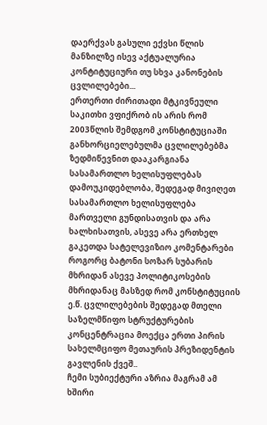დაერქვას გასული ექვსი წლის მანზილზე ისევ აქტუალურია კონტიტუციური თუ სხვა კანონების ცვლილებები...
ერთერთი ძირითადი მტკივნეული საკითხი ვფიქრობ ის არის რომ 2003წლის შემდგომ კონსტიტუციაში განხორციელებულმა ცვლილებებმა ზედმიწევნით დააკარგიანა სასამართლო ხელისუფლებას დამოუკიდებლობა, შედეგად მივიღეთ სასამართლო ხელისუფლება მართველი გუნდისათვის და არა ხალხისათვის, ასევე არა ერთხელ გაკეთდა სატელევიზიო კომენტარები როგორც ბატონი სოზარ სუბარის მხრიდან ასევე პოლიტიკოსების მხრიდანაც მასზედ რომ კონსტიტუციის ე.წ. ცვლილებების შედეგად მთელი საზელმწიფო სტრუქტურების კონცენტრაცია მოექცა ერთი პირის სახელმციფო მეთაურის პრეზიდენტის გავლენის ქვეშ..
ჩემი სუბიექტური აზრია მაგრამ ამ ხშირი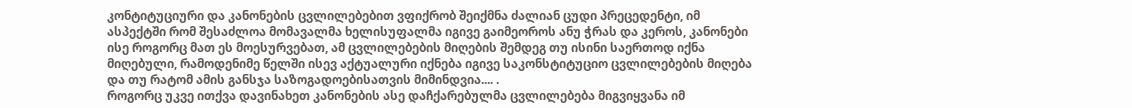კონტიტუციური და კანონების ცვლილებებით ვფიქრობ შეიქმნა ძალიან ცუდი პრეცედენტი, იმ ასპექტში რომ შესაძლოა მომავალმა ხელისუფალმა იგივე გაიმეოროს ანუ ჭრას და კეროს, კანონები ისე როგორც მათ ეს მოესურვებათ, ამ ცვლილებების მიღების შემდეგ თუ ისინი საერთოდ იქნა მიღებული, რამოდენიმე წელში ისევ აქტუალური იქნება იგივე საკონსტიტუციო ცვლილებების მიღება და თუ რატომ ამის განსჯა საზოგადოებისათვის მიმინდვია.... .
როგორც უკვე ითქვა დავინახეთ კანონების ასე დაჩქარებულმა ცვლილებება მიგვიყვანა იმ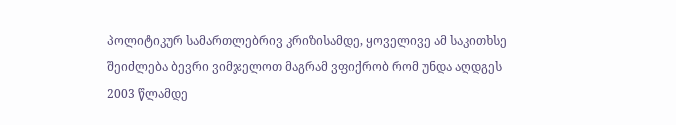პოლიტიკურ სამართლებრივ კრიზისამდე, ყოველივე ამ საკითხსე შეიძლება ბევრი ვიმჯელოთ მაგრამ ვფიქრობ რომ უნდა აღდგეს 2003 წლამდე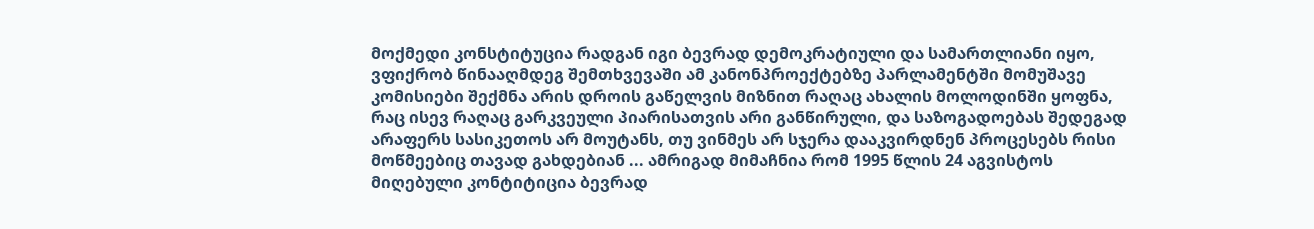მოქმედი კონსტიტუცია რადგან იგი ბევრად დემოკრატიული და სამართლიანი იყო, ვფიქრობ წინააღმდეგ შემთხვევაში ამ კანონპროექტებზე პარლამენტში მომუშავე კომისიები შექმნა არის დროის გაწელვის მიზნით რაღაც ახალის მოლოდინში ყოფნა, რაც ისევ რაღაც გარკვეული პიარისათვის არი განწირული, და საზოგადოებას შედეგად არაფერს სასიკეთოს არ მოუტანს, თუ ვინმეს არ სჯერა დააკვირდნენ პროცესებს რისი მოწმეებიც თავად გახდებიან ... ამრიგად მიმაჩნია რომ 1995 წლის 24 აგვისტოს მიღებული კონტიტიცია ბევრად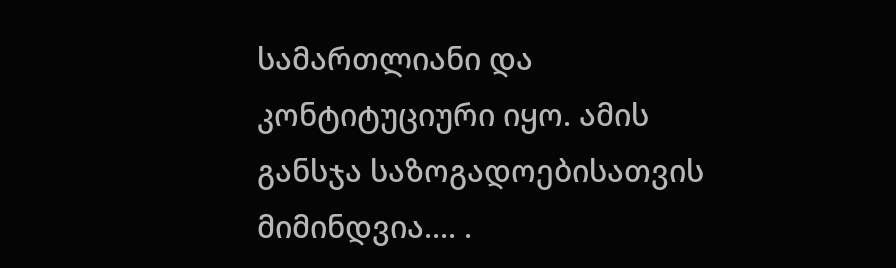სამართლიანი და კონტიტუციური იყო. ამის განსჯა საზოგადოებისათვის მიმინდვია.... .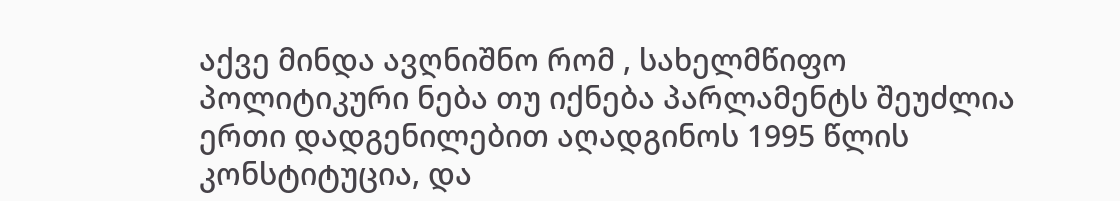აქვე მინდა ავღნიშნო რომ , სახელმწიფო პოლიტიკური ნება თუ იქნება პარლამენტს შეუძლია ერთი დადგენილებით აღადგინოს 1995 წლის კონსტიტუცია, და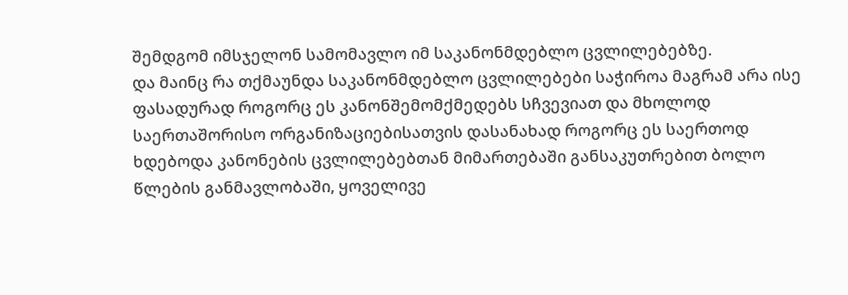შემდგომ იმსჯელონ სამომავლო იმ საკანონმდებლო ცვლილებებზე.
და მაინც რა თქმაუნდა საკანონმდებლო ცვლილებები საჭიროა მაგრამ არა ისე ფასადურად როგორც ეს კანონშემომქმედებს სჩვევიათ და მხოლოდ საერთაშორისო ორგანიზაციებისათვის დასანახად როგორც ეს საერთოდ ხდებოდა კანონების ცვლილებებთან მიმართებაში განსაკუთრებით ბოლო წლების განმავლობაში, ყოველივე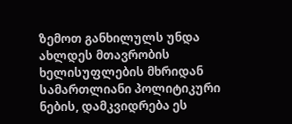ზემოთ განხილულს უნდა ახლდეს მთავრობის ხელისუფლების მხრიდან სამართლიანი პოლიტიკური ნების, დამკვიდრება ეს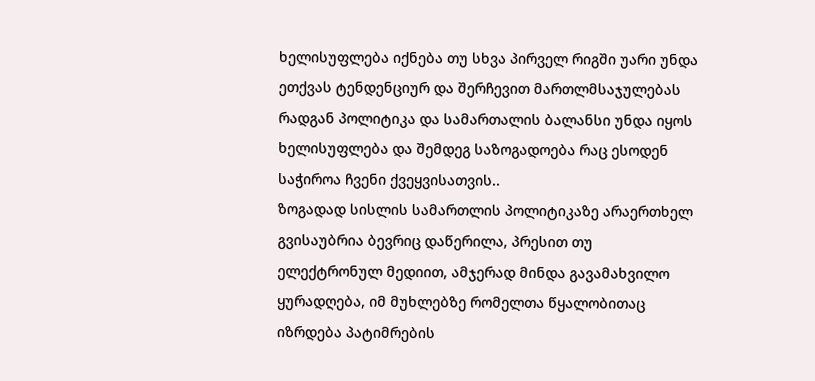ხელისუფლება იქნება თუ სხვა პირველ რიგში უარი უნდა ეთქვას ტენდენციურ და შერჩევით მართლმსაჯულებას რადგან პოლიტიკა და სამართალის ბალანსი უნდა იყოს ხელისუფლება და შემდეგ საზოგადოება რაც ესოდენ საჭიროა ჩვენი ქვეყვისათვის..
ზოგადად სისლის სამართლის პოლიტიკაზე არაერთხელ გვისაუბრია ბევრიც დაწერილა, პრესით თუ ელექტრონულ მედიით, ამჯერად მინდა გავამახვილო ყურადღება, იმ მუხლებზე რომელთა წყალობითაც იზრდება პატიმრების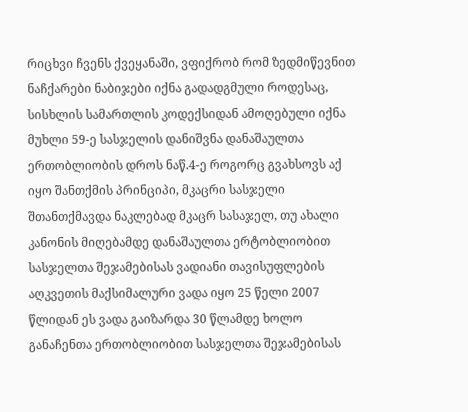რიცხვი ჩვენს ქვეყანაში, ვფიქრობ რომ ზედმიწევნით ნაჩქარები ნაბიჯები იქნა გადადგმული როდესაც, სისხლის სამართლის კოდექსიდან ამოღებული იქნა მუხლი 59-ე სასჯელის დანიშვნა დანაშაულთა ერთობლიობის დროს ნაწ.4-ე როგორც გვახსოვს აქ იყო შანთქმის პრინციპი, მკაცრი სასჯელი შთანთქმავდა ნაკლებად მკაცრ სასაჯელ, თუ ახალი კანონის მიღებამდე დანაშაულთა ერტობლიობით სასჯელთა შეჯამებისას ვადიანი თავისუფლების აღკვეთის მაქსიმალური ვადა იყო 25 წელი 2007 წლიდან ეს ვადა გაიზარდა 30 წლამდე ხოლო განაჩენთა ერთობლიობით სასჯელთა შეჯამებისას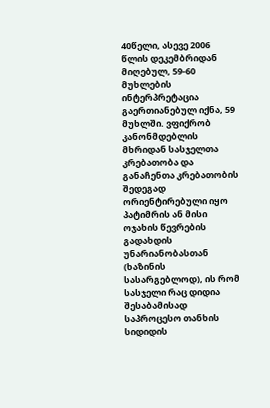40წელი, ასევე 2006 წლის დეკემბრიდან მიღებულ, 59-60 მუხლების ინტერპრეტაცია გაერთიანებულ იქნა, 59 მუხლში. ვფიქრობ კანონმდებლის მხრიდან სასჯელთა კრებათობა და განაჩენთა კრებათობის შედეგად ორიენტირებული იყო პატიმრის ან მისი ოჯახის წევრების გადახდის უნარიანობასთან (ხაზინის სასარგებლოდ), ის რომ სასჯელი რაც დიდია შესაბამისად საპროცესო თანხის სიდიდის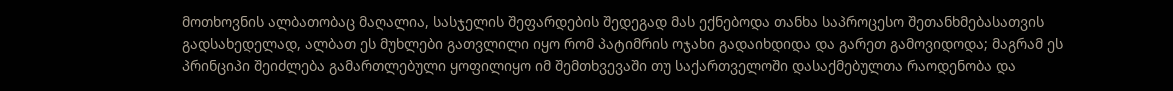მოთხოვნის ალბათობაც მაღალია, სასჯელის შეფარდების შედეგად მას ექნებოდა თანხა საპროცესო შეთანხმებასათვის გადსახედელად, ალბათ ეს მუხლები გათვლილი იყო რომ პატიმრის ოჯახი გადაიხდიდა და გარეთ გამოვიდოდა; მაგრამ ეს პრინციპი შეიძლება გამართლებული ყოფილიყო იმ შემთხვევაში თუ საქართველოში დასაქმებულთა რაოდენობა და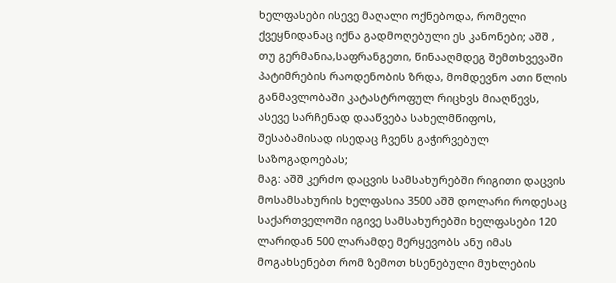ხელფასები ისევე მაღალი ოქნებოდა, რომელი ქვეყნიდანაც იქნა გადმოღებული ეს კანონები; აშშ , თუ გერმანია,საფრანგეთი, წინააღმდეგ შემთხვევაში პატიმრების რაოდენობის ზრდა, მომდევნო ათი წლის განმავლობაში კატასტროფულ რიცხვს მიაღწევს, ასევე სარჩენად დააწვება სახელმწიფოს, შესაბამისად ისედაც ჩვენს გაჭირვებულ საზოგადოებას;
მაგ: აშშ კერძო დაცვის სამსახურებში რიგითი დაცვის მოსამსახურის ხელფასია 3500 აშშ დოლარი როდესაც საქართველოში იგივე სამსახურებში ხელფასები 120 ლარიდან 500 ლარამდე მერყევობს ანუ იმას მოგახსენებთ რომ ზემოთ ხსენებული მუხლების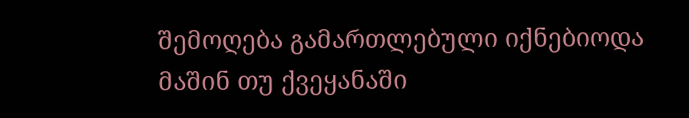შემოღება გამართლებული იქნებიოდა მაშინ თუ ქვეყანაში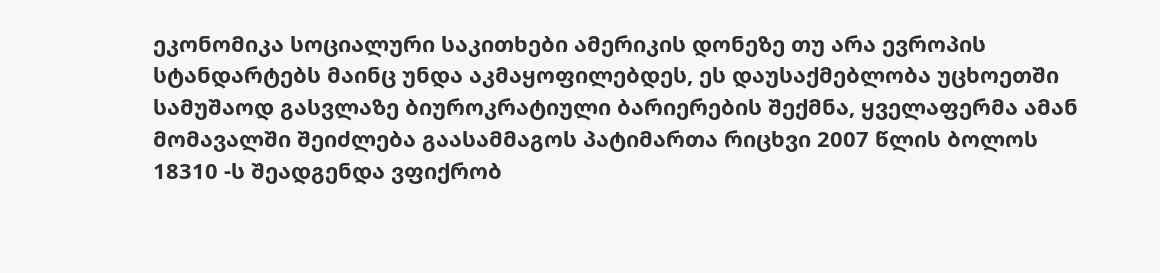ეკონომიკა სოციალური საკითხები ამერიკის დონეზე თუ არა ევროპის სტანდარტებს მაინც უნდა აკმაყოფილებდეს, ეს დაუსაქმებლობა უცხოეთში სამუშაოდ გასვლაზე ბიუროკრატიული ბარიერების შექმნა, ყველაფერმა ამან მომავალში შეიძლება გაასამმაგოს პატიმართა რიცხვი 2007 წლის ბოლოს 18310 -ს შეადგენდა ვფიქრობ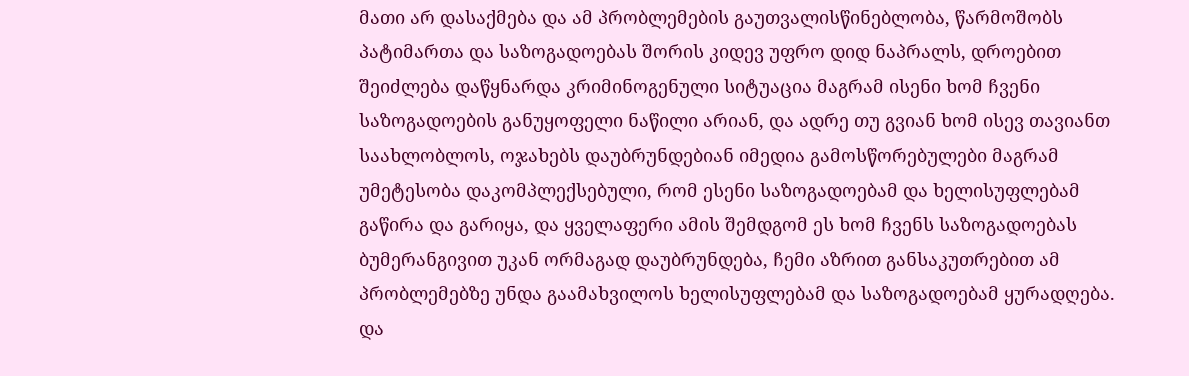მათი არ დასაქმება და ამ პრობლემების გაუთვალისწინებლობა, წარმოშობს პატიმართა და საზოგადოებას შორის კიდევ უფრო დიდ ნაპრალს, დროებით შეიძლება დაწყნარდა კრიმინოგენული სიტუაცია მაგრამ ისენი ხომ ჩვენი საზოგადოების განუყოფელი ნაწილი არიან, და ადრე თუ გვიან ხომ ისევ თავიანთ საახლობლოს, ოჯახებს დაუბრუნდებიან იმედია გამოსწორებულები მაგრამ უმეტესობა დაკომპლექსებული, რომ ესენი საზოგადოებამ და ხელისუფლებამ გაწირა და გარიყა, და ყველაფერი ამის შემდგომ ეს ხომ ჩვენს საზოგადოებას ბუმერანგივით უკან ორმაგად დაუბრუნდება, ჩემი აზრით განსაკუთრებით ამ პრობლემებზე უნდა გაამახვილოს ხელისუფლებამ და საზოგადოებამ ყურადღება.
და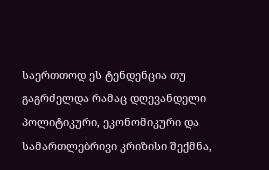საერთთოდ ეს ტენდენცია თუ გაგრძელდა რამაც დღევანდელი პოლიტიკური, ეკონომიკური და სამართლებრივი კრიზისი შექმნა,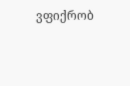ვფიქრობ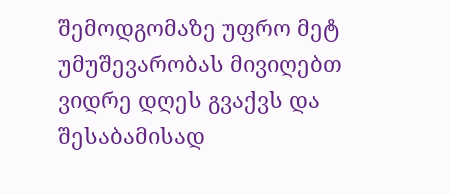შემოდგომაზე უფრო მეტ უმუშევარობას მივიღებთ ვიდრე დღეს გვაქვს და შესაბამისად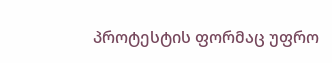პროტესტის ფორმაც უფრო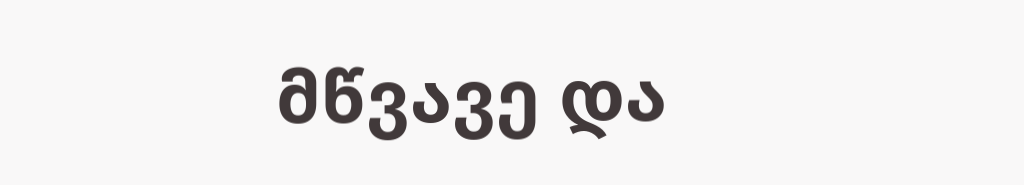მწვავე და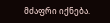მძაფრი იქნება.